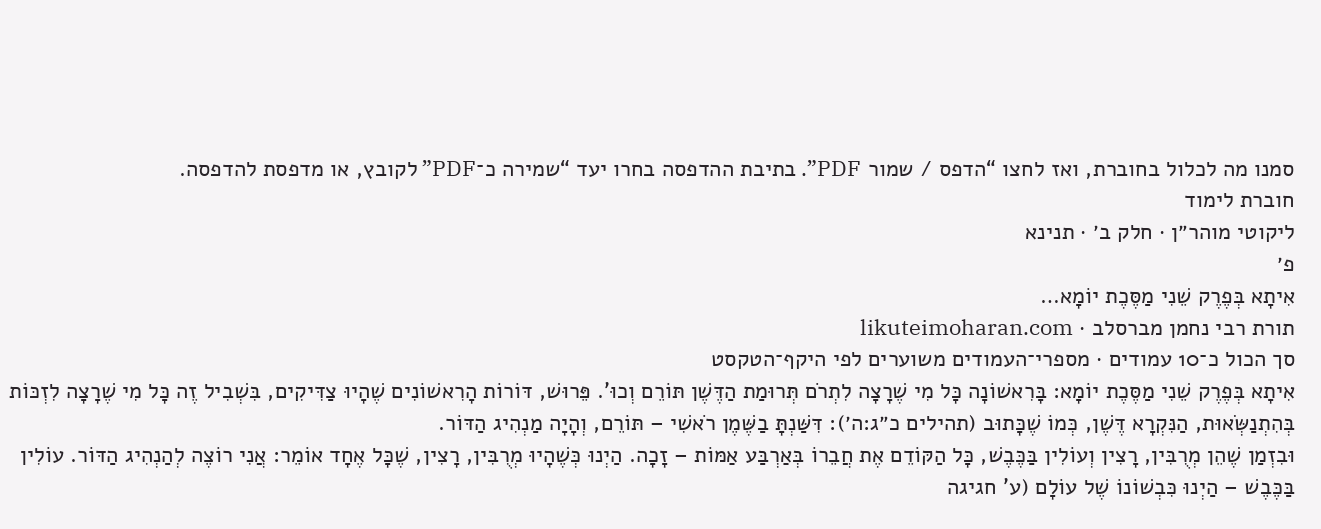סמנו מה לכלול בחוברת, ואז לחצו “הדפס / שמור PDF”. בתיבת ההדפסה בחרו יעד “שמירה כ־PDF” לקובץ, או מדפסת להדפסה.
חוברת לימוד
ליקוטי מוהר״ן · חלק ב׳ · תנינא
פ׳
אִיתָא בְּפֶרֶק שֵׁנִי מַסֶּכֶת יוֹמָא…
תורת רבי נחמן מברסלב · likuteimoharan.com
סך הכול כ־10 עמודים · מספרי־העמודים משוערים לפי היקף־הטקסט
אִיתָא בְּפֶרֶק שֵׁנִי מַסֶּכֶת יוֹמָא: בָּרִאשׁוֹנָה כָּל מִי שֶׁרָצָה לִתְרֹם תְּרוּמַת הַדֶּשֶׁן תּוֹרֵם וְכוּ'. פֵּרוּשׁ, דּוֹרוֹת הָרִאשׁוֹנִים שֶׁהָיוּ צַדִּיקִים, בִּשְׁבִיל זֶה כָּל מִי שֶׁרָצָה לִזְכּוֹת בְּהִתְנַשְּׂאוּת, הַנִּקְרָא דֶּשֶׁן, כְּמוֹ שֶׁכָּתוּב (תהילים כ״ג:ה׳): דִּשַּׁנְתָּ בַשֶּׁמֶן רֹאשִׁי – תּוֹרֵם, וְהָיָה מַנְהִיג הַדּוֹר.
וּבִזְמַן שֶׁהֵן מְרֻבִּין, רָצִין וְעוֹלִין בַּכֶּבֶשׁ, כָּל הַקּוֹדֵם אֶת חֲבֵרוֹ בְּאַרְבַּע אַמּוֹת – זָכָה. הַיְנוּ כְּשֶׁהָיוּ מְרֻבִּין, רָצִין, שֶׁכָּל אֶחָד אוֹמֵר: אֲנִי רוֹצֶה לְהַנְהִיג הַדּוֹר. עוֹלִין בַּכֶּבֶשׁ – הַיְנוּ כִּבְשׁוֹנוֹ שֶׁל עוֹלָם (ע' חגיגה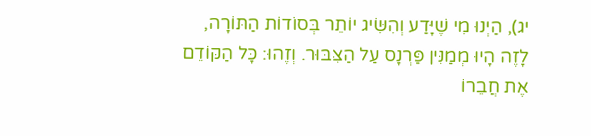יג), הַיְנוּ מִי שֶׁיָּדַע וְהִשִּׂיג יוֹתֵר בְּסוֹדוֹת הַתּוֹרָה, לָזֶה הָיוּ מְמַנִּין פַּרְנָס עַל הַצִּבּוּר. וְזֶהוּ: כָּל הַקּוֹדֵם אֶת חֲבֵרוֹ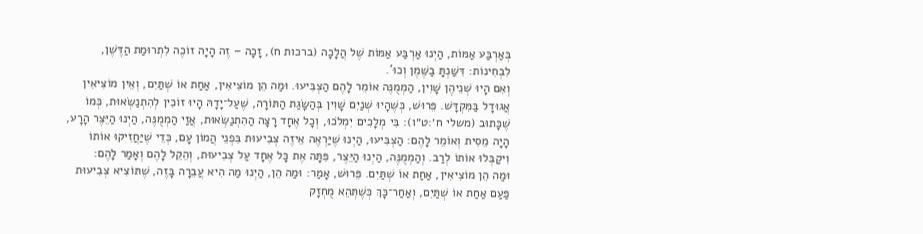בְּאַרְבַּע אַמּוֹת, הַיְנוּ אַרְבַּע אַמּוֹת שֶׁל הֲלָכָה (ברכות ח), זָכָה – זֶה הָיָה זוֹכֶה לִתְרוּמַת הַדֶּשֶׁן, לִבְחִינוֹת: דִּשַּׁנְתָּ בַשֶּׁמֶן וְכוּ'.
וְאִם הָיוּ שְׁנֵיהֶן שָׁוִין, הַמְמֻנֶּה אוֹמֵר לָהֶם הַצְבִּיעוּ. וּמַה הֵן מוֹצִיאִין, אַחַת אוֹ שְׁתַּיִם, וְאֵין מוֹצִיאִין אֲגוּדָל בַּמִּקְדָּשׁ. פֵּרוּשׁ, כְּשֶׁהָיוּ שְׁנַיִם שָׁוִין בְּהַשָּׂגַת הַתּוֹרָה, שֶׁעַל־יָדָהּ הָיוּ זוֹכִין לְהִתְנַשְּׂאוּת, כְּמוֹ שֶׁכָּתוּב (משלי ח׳:ט״ו): בִּי מְלָכִים יִמְלֹכוּ, וְכָל אֶחָד רָצָה הַהִתְנַשְּׂאוּת, אֲזַי הַמְמֻנֶּה, הַיְנוּ הַיֵּצֶר הָרָע, הָיָה מֵסִית וְאוֹמֵר לָהֶם: הַצְבִּיעוּ, הַיְנוּ שֶׁיַּרְאֶה אֵיזֶה צְבִיעוּת בִּפְנֵי הֲמוֹן עָם, כְּדֵי שֶׁיַּחֲזִיקוּ אוֹתוֹ וִיקַבְּלוּ אוֹתוֹ לְרַב. וְהַמְמֻנֶּה, הַיְנוּ הַיֵּצֶר, פִּתָּה אֶת כָּל אֶחָד עַל צְבִיעוּת, וְהֵקֵל לָהֶם וְאָמַר לָהֶם:
וּמַה הֵן מוֹצִיאִין, אַחַת אוֹ שְׁתַּיִם. פֵּרוּשׁ, אָמַר: וּמַה הֵן, הַיְנוּ מַה הִיא עֲבֵרָה בָּזֶה, שֶׁתּוֹצִיא צְבִיעוּת פַּעַם אַחַת אוֹ שְׁתַּיִם, וְאַחַר־כָּךְ כְּשֶׁתְּהֵא מֻחְזָק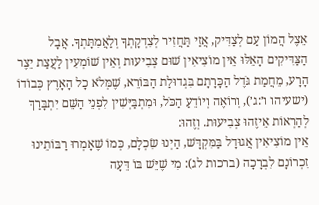אֵצֶל הֲמוֹן עַם לְצַדִּיק, אֲזַי תַּחֲזִיר לְצִדְקָתְךָ וְלַאֲמִתָּתְךָ. אֲבָל הַצַּדִּיקִים הָאֵלּוּ אֵין מוֹצִיאִין שׁוּם צְבִיעוּת וְאֵין שׁוֹמְעִין לַעֲצַת יֵצֶר הָרָע, מֵחֲמַת גֹּדֶל הַכָּרָתָם בִּגְדוּלַת הַבּוֹרֵא, שֶׁמְּלֹא כָל הָאָרֶץ כְּבוֹדוֹ (ישעיהו ו׳:ג׳), וְרוֹאֶה וְיוֹדֵעַ הַכֹּל, וּמִתְבַּיְּשִׁין לִפְנֵי הַשֵּׁם יִתְבָּרַךְ לְהַרְאוֹת אֵיזֶהוּ צְבִיעוּת. וְזֶהוּ:
אֵין מוֹצִיאִין אֲגוּדָל בַּמִּקְדָּשׁ, הַיְנוּ שִׂכְלָם, כְּמוֹ שֶׁאָמְרוּ רַבּוֹתֵינוּ זִכְרוֹנָם לִבְרָכָה (ברכות לג): מִי שֶׁיֵּשׁ בּוֹ דֵּעָה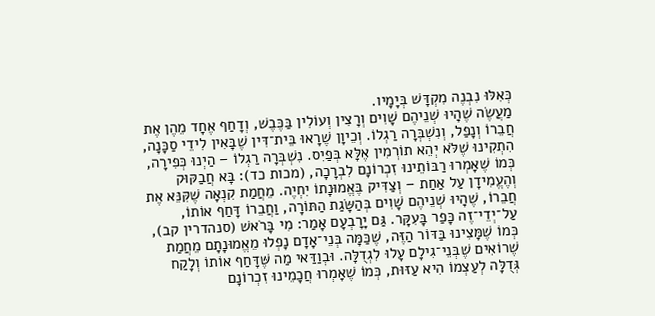כְּאִלּוּ נִבְנֶה מִקְדָּשׁ בְּיָמָיו.
מַעֲשֶׂה שֶׁהָיוּ שְׁנֵיהֶם שָׁוִים וְרָצִין וְעוֹלִין בַּכֶּבֶשׁ, וְדָחַף אֶחָד מֵהֶן אֶת חֲבֵרוֹ וְנָפַל, וְנִשְׁבְּרָה רַגְלוֹ. וְכֵיוָן שֶׁרָאוּ בֵּית־דִּין שֶׁבָּאִין לִידֵי סַכָּנָה, הִתְקִינוּ שֶׁלֹּא יְהֵא תוֹרְמִין אֶלָּא בְּפַיִס. נִשְׁבְּרָה רַגְלוֹ – הַיְנוּ כְּפִירָה, כְּמוֹ שֶׁאָמְרוּ רַבּוֹתֵינוּ זִכְרוֹנָם לִבְרָכָה, (מכות כד): בָּא חֲבַקּוּק וְהֶעֱמִידָן עַל אַחַת – וְצַדִּיק בֶּאֱמוּנָתוֹ יִחְיֶה. מֵחֲמַת קִנְאָה שֶׁקִּנֵּא אֶת חֲבֵרוֹ, שֶׁהָיוּ שְׁנֵיהֶם שָׁוִים בְּהַשָּׂגַת הַתּוֹרָה, וַחֲבֵרוֹ דָּחַף אוֹתוֹ, עַל־יְדֵי־זֶה כָּפַר בָּעִקָּר. גַּם יָרָבְעָם אָמַר: מִי בָּרֹאשׁ (סנהדרין קב), כְּמוֹ שֶׁמָּצִינוּ בַּדּוֹר הַזֶּה, שֶׁכַּמָּה בְּנֵי־אָדָם נָפְלוּ מֵאֱמוּנָתָם מֵחֲמַת שֶׁרוֹאִים שֶׁבְּנֵי־גִילָם עָלוּ לִגְדֻלָּה. וּבְוַדַּאי מַה שֶּׁדָּחַף אוֹתוֹ וְלָקַח גְּדֻלָּה לְעַצְמוֹ הִיא עַזּוּת, כְּמוֹ שֶׁאָמְרוּ חֲכָמֵינוּ זִכְרוֹנָם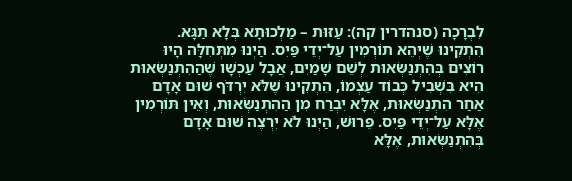לִבְרָכָה (סנהדרין קה): עַזּוּת – מַלְכוּתָא בְּלָא תַגָּא.
הִתְקִינוּ שֶׁיְּהֵא תוֹרְמִין עַל־יְדֵי פַּיִס. הַיְנוּ מִתְּחִלָּה הָיוּ רוֹצִים בְּהִתְנַשְּׂאוּת לְשֵׁם שָׁמַיִם, אֲבָל עַכְשָׁו שֶׁהַהִתְנַשְּׂאוּת הִיא בִּשְׁבִיל כְּבוֹד עַצְמוֹ, הִתְקִינוּ שֶׁלֹּא יִרְדֹּף שׁוּם אָדָם אַחַר הִתְנַשְּׂאוּת, אֶלָּא יִבְרַח מִן הַהִתְנַשְּׂאוּת, וְאֵין תּוֹרְמִין אֶלָּא עַל־יְדֵי פַּיִס. פֵּרוּשׁ, הַיְנוּ לֹא יִרְצֶה שׁוּם אָדָם בְּהִתְנַשְּׂאוּת, אֶלָּא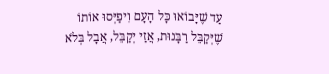עַד שֶׁיָּבוֹאוּ כָּל הָעָם וִיפַיְּסוּ אוֹתוֹ שֶׁיְּקַבֵּל רַבָּנוּת, אֲזַי יְקַבֵּל, אֲבָל בְּלֹא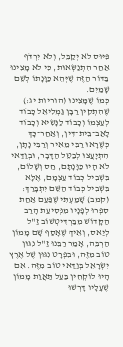פִּיּוּס לֹא יְקַבֵּל, וְלֹא יִרְדֹּף אַחַר הִתְנַשְּׂאוּת, כִּי לֹא מָצִינוּ בַּדּוֹר הַזֶּה שֶׁיְּהֵא כַּוָּנָתוֹ לְשֵׁם שָׁמַיִם.
כְּמוֹ שֶׁמָּצִינוּ (הוריות יג:) שֶׁהִתְקִין רַבָּן גַּמְלִיאֵל כָּבוֹד לְעַצְמוֹ וְכָבוֹד לַנָּשִׂיא וְכָבוֹד לָאַב־בֵּית־דִּין, וְאַחַר־כָּךְ כְּשֶׁרָאוּ רַבִּי מֵאִיר וְרַבִּי נָתָן, הִתְיָעֲצוּ לְבַטֵּל הַדָּבָר, וּבְוַדַּאי לֹא הָיוּ כַּוָּנָתָם, חַס וְשָׁלוֹם, בִּשְׁבִיל כְּבוֹד עַצְמָם, אֶלָּא בִּשְׁבִיל כְּבוֹד הַשֵּׁם יִתְבָּרַךְ:
(קמב) שָׁמַעְתִּי שֶׁפַּעַם אַחַת סִפְּרוּ לְפָנָיו מִנְּסִיעַת הָרַב הַקָּדוֹשׁ מִבַּרְדִּיטְשׁוֹב זַ"ל לְיַאס, וְאֵיךְ שֶׁאָסַף שָׁם מָמוֹן הַרְבֵּה, אָמַר רַבֵּנוּ זַ"ל נִגּוּן טוֹב מִזֶּה, וּבִפְרָט נִגּוּן שֶׁל אֶרֶץ יִשְׂרָאֵל בְּוַדַּאי טוֹב מִזֶּה. אִם הָיוּ לוֹקְחִין בַּעַל תַּאֲוַת מָמוֹן שֶׁעָלָיו דָּרְשׁוּ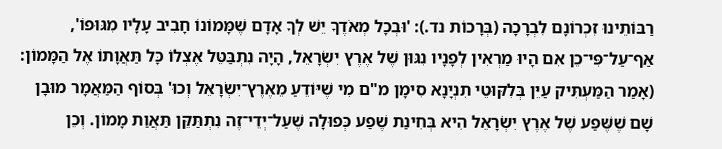רַבּוֹתֵינוּ זִכְרוֹנָם לִבְרָכָה (בְּרָכוֹת נד.): 'וּבְכָל מְאֹדֶךָ יֵשׁ לְךָ אָדָם שֶׁמָּמוֹנוֹ חָבִיב עָלָיו מִגּוּפוֹ', אַף־עַל־פִּי־כֵן אִם הָיוּ מַרְאִין לְפָנָיו נִגּוּן שֶׁל אֶרֶץ יִשְׂרָאֵל, הָיָה נִתְבַּטֵּל אֶצְלוֹ כָּל תַּאֲוָתוֹ אֶל הַמָּמוֹן: (אָמַר הַמַּעְתִּיק עַיֵּן בְּלִקּוּטֵי תִנְיָנָא סִימָן מ"ם מִי שֶׁיּוֹדֵעַ מֵאֶרֶץ־יִשְׂרָאֵל וְכוּ' בְּסוֹף הַמַּאֲמָר מוּבָן שָׁם שֶׁשֶּׁפַע שֶׁל אֶרֶץ יִשְׂרָאֵל הִיא בְּחִינַת שֶׁפַע כְּפוּלָה שֶׁעַל־יְדֵי־זֶה נִתְתַּקֵּן תַּאֲוַת מָמוֹן. וְכֵן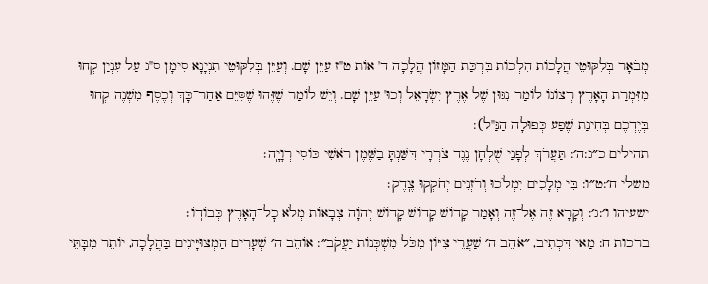מְבֹאָר בְּלִקּוּטֵי הֲלָכוֹת הִלְכוֹת בִּרְכַּת הַמָּזוֹן הֲלָכָה ד' אוֹת ט"ז עַיֵּן שָׁם. וְעַיֵּן בְּלִקּוּטֵי תִנְיָנָא סִימָן ס"ג עַל עִנְיַן קְחוּ מִזִּמְרַת הָאָרֶץ רְצוֹנוֹ לוֹמַר נִגּוּן שֶׁל אֶרֶץ יִשְׂרָאֵל וְכוּ' עַיֵּן שָׁם. וְיֵשׁ לוֹמַר שֶׁזֶּהוּ שֶׁסִּיֵּם אַחַר־כָּךְ וְכֶסֶף מִשְׁנֶה קְחוּ בְּיֶדְכֶם בְּחִינַת שֶׁפַע כְּפוּלָה הַנַּ"ל):
תהילים כ״ג:ה׳: תַּעֲרֹךְ לְפָנַי שֻׁלְחָן נֶגֶד צֹרְרָי דִּשַּׁנְתָּ בַשֶּׁמֶן רֹאשִׁי כּוֹסִי רְוָיָֽה׃
משלי ח׳:ט״ו: בִּי מְלָכִים יִמְלֹכוּ וְרֹזְנִים יְחֹקְקוּ צֶֽדֶק׃
ישעיהו ו׳:ג׳: וְקָרָא זֶה אֶל־זֶה וְאָמַר קָדוֹשׁ קָדוֹשׁ קָדוֹשׁ יְהֹוָה צְבָאוֹת מְלֹא כׇל־הָאָרֶץ כְּבוֹדֽוֹ׃
ברכות ח: מַאי דִּכְתִיב, ״אֹהֵב ה׳ שַׁעֲרֵי צִיּוֹן מִכֹּל מִשְׁכְּנוֹת יַעֲקֹב״: אוֹהֵב ה׳ שְׁעָרִים הַמְצוּיָּינִים בַּהֲלָכָה, יוֹתֵר מִבָּתֵּי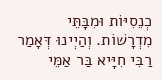כְנֵסִיּוֹת וּמִבָּתֵּי מִדְרָשׁוֹת. וְהַיְינוּ דְּאָמַר רַבִּי חִיָּיא בַּר אַמֵּי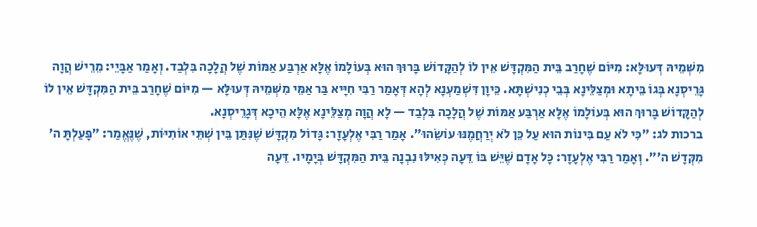מִשְּׁמֵיהּ דְּעוּלָּא: מִיּוֹם שֶׁחָרַב בֵּית הַמִּקְדָּשׁ אֵין לוֹ לְהַקָּדוֹשׁ בָּרוּךְ הוּא בְּעוֹלָמוֹ אֶלָּא אַרְבַּע אַמּוֹת שֶׁל הֲלָכָה בִּלְבַד. וְאָמַר אַבָּיֵי: מֵרֵישׁ הֲוָה גָּרֵיסְנָא בְּגוֹ בֵּיתָא וּמְצַלֵּינָא בְּבֵי כְנִישְׁתָּא. כֵּיוָן דִּשְׁמַעְנָא לְהָא דְּאָמַר רַבִּי חִיָּיא בַּר אַמֵּי מִשְּׁמֵיהּ דְּעוּלָּא — מִיּוֹם שֶׁחָרַב בֵּית הַמִּקְדָּשׁ אֵין לוֹ לְהַקָּדוֹשׁ בָּרוּךְ הוּא בְּעוֹלָמוֹ אֶלָּא אַרְבַּע אַמּוֹת שֶׁל הֲלָכָה בִּלְבַד — לָא הֲוָה מְצַלֵּינָא אֶלָּא הֵיכָא דְּגָרֵיסְנָא.
ברכות לג: ״כִּי לֹא עַם בִּינוֹת הוּא עַל כֵּן לֹא יְרַחֲמֶנּוּ עוֹשֵׂהוּ״. אָמַר רַבִּי אֶלְעָזָר: גָּדוֹל מִקְדָּשׁ שֶׁנִּתַּן בֵּין שְׁתֵּי אוֹתִיּוֹת, שֶׁנֶּאֱמַר: ״פָּעַלְתָּ ה׳ מִקְּדָשׁ ה׳״. וְאָמַר רַבִּי אֶלְעָזָר: כׇּל אָדָם שֶׁיֵּשׁ בּוֹ דֵּעָה כְּאִילּוּ נִבְנָה בֵּית הַמִּקְדָּשׁ בְּיָמָיו. דֵּעָה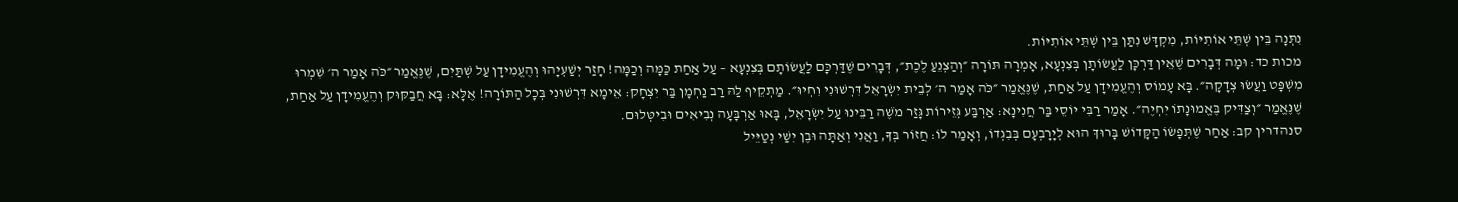נִתְּנָה בֵּין שְׁתֵּי אוֹתִיּוֹת, מִקְדָּשׁ נִתַּן בֵּין שְׁתֵּי אוֹתִיּוֹת.
מכות כד: וּמָה דְּבָרִים שֶׁאֵין דַּרְכָּן לַעֲשׂוֹתָן בְּצִנְעָא, אָמְרָה תּוֹרָה ״וְהַצְנֵעַ לֶכֶת״, דְּבָרִים שֶׁדַּרְכָּם לַעֲשׂוֹתָם בְּצִנְעָא – עַל אַחַת כַּמָּה וְכַמָּה! חָזַר יְשַׁעְיָהוּ וְהֶעֱמִידָן עַל שְׁתַּיִם, שֶׁנֶּאֱמַר ״כֹּה אָמַר ה׳ שִׁמְרוּ מִשְׁפָּט וַעֲשׂוּ צְדָקָה״. בָּא עָמוֹס וְהֶעֱמִידָן עַל אַחַת, שֶׁנֶּאֱמַר ״כֹּה אָמַר ה׳ לְבֵית יִשְׂרָאֵל דִּרְשׁוּנִי וִחְיוּ״. מַתְקֵיף לַהּ רַב נַחְמָן בַּר יִצְחָק: אֵימָא דִּרְשׁוּנִי בְּכׇל הַתּוֹרָה! אֶלָּא: בָּא חֲבַקּוּק וְהֶעֱמִידָן עַל אַחַת, שֶׁנֶּאֱמַר ״וְצַדִּיק בֶּאֱמוּנָתוֹ יִחְיֶה״. אָמַר רַבִּי יוֹסֵי בַּר חֲנִינָא: אַרְבַּע גְּזֵירוֹת גָּזַר מֹשֶׁה רַבֵּינוּ עַל יִשְׂרָאֵל, בָּאוּ אַרְבָּעָה נְבִיאִים וּבִיטְּלוּם.
סנהדרין קב: אַחַר שֶׁתְּפָשׂוֹ הַקָּדוֹשׁ בָּרוּךְ הוּא לְיָרׇבְעָם בְּבִגְדוֹ, וְאָמַר לוֹ: חֲזוֹר בְּךָ, וַאֲנִי וְאַתָּה וּבֶן יִשַׁי נְטַיֵּיל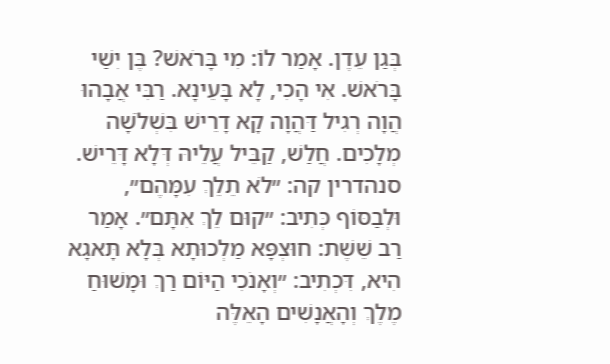בְּגַן עֵדֶן. אָמַר לוֹ: מִי בָּרֹאשׁ? בֶּן יִשַׁי בָּרֹאשׁ. אִי הָכִי, לָא בָּעֵינָא. רַבִּי אֲבָהוּ הֲוָה רְגִיל דַּהֲוָה קָא דָרֵישׁ בִּשְׁלֹשָׁה מְלָכִים. חֲלַשׁ, קַבֵּיל עֲלֵיהּ דְּלָא דָּרֵישׁ.
סנהדרין קה: ״לֹא תֵלֵךְ עִמָּהֶם״, וּלְבַסּוֹף כְּתִיב: ״קוּם לֵךְ אִתָּם״. אָמַר רַב שֵׁשֶׁת: חוּצְפָּא מַלְכוּתָא בְּלָא תָּאגָא הִיא, דִּכְתִיב: ״וְאָנֹכִי הַיּוֹם רַךְ וּמָשׁוּחַ מֶלֶךְ וְהָאֲנָשִׁים הָאֵלֶּה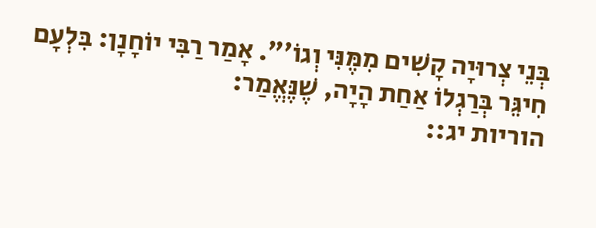בְּנֵי צְרוּיָה קָשִׁים מִמֶּנִּי וְגוֹ׳״. אָמַר רַבִּי יוֹחָנָן: בִּלְעָם חִיגֵּר בְּרַגְלוֹ אַחַת הָיָה, שֶׁנֶּאֱמַר:
הוריות יג::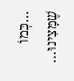…כְּמוֹ שֶׁמָּצִינוּ…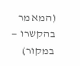(המאמר בהקשרו — במקור)